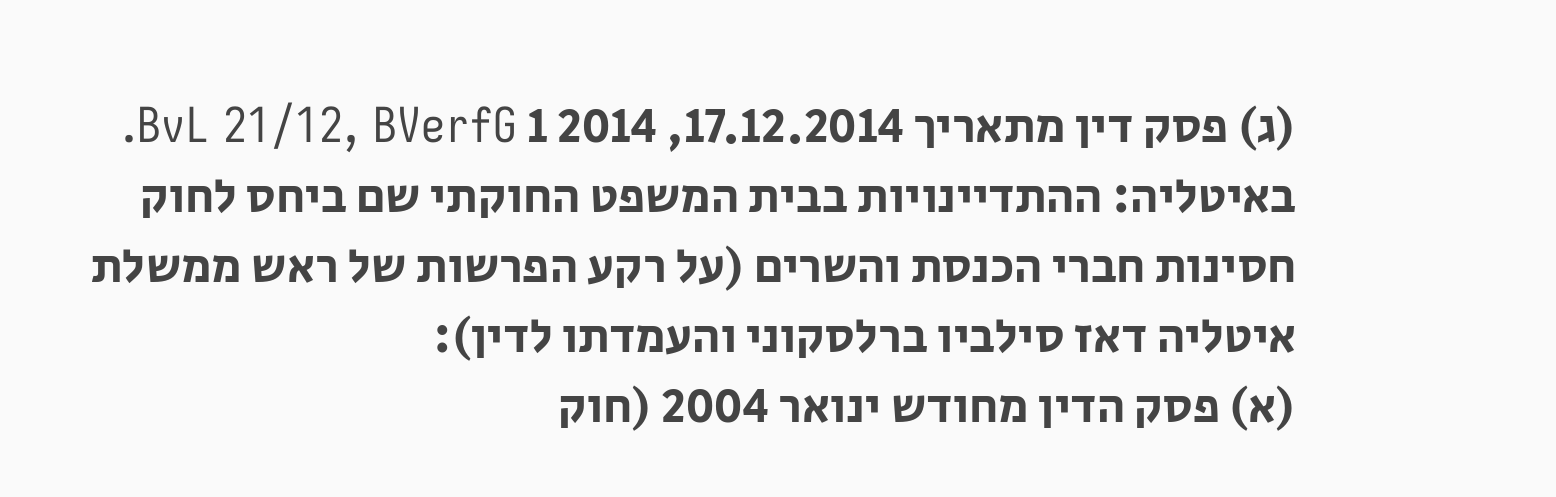(ג) פסק דין מתאריך 17.12.2014, 2014 1 BvL 21/12, BVerfG.
באיטליה: ההתדיינויות בבית המשפט החוקתי שם ביחס לחוק חסינות חברי הכנסת והשרים (על רקע הפרשות של ראש ממשלת איטליה דאז סילביו ברלסקוני והעמדתו לדין):
(א) פסק הדין מחודש ינואר 2004 (חוק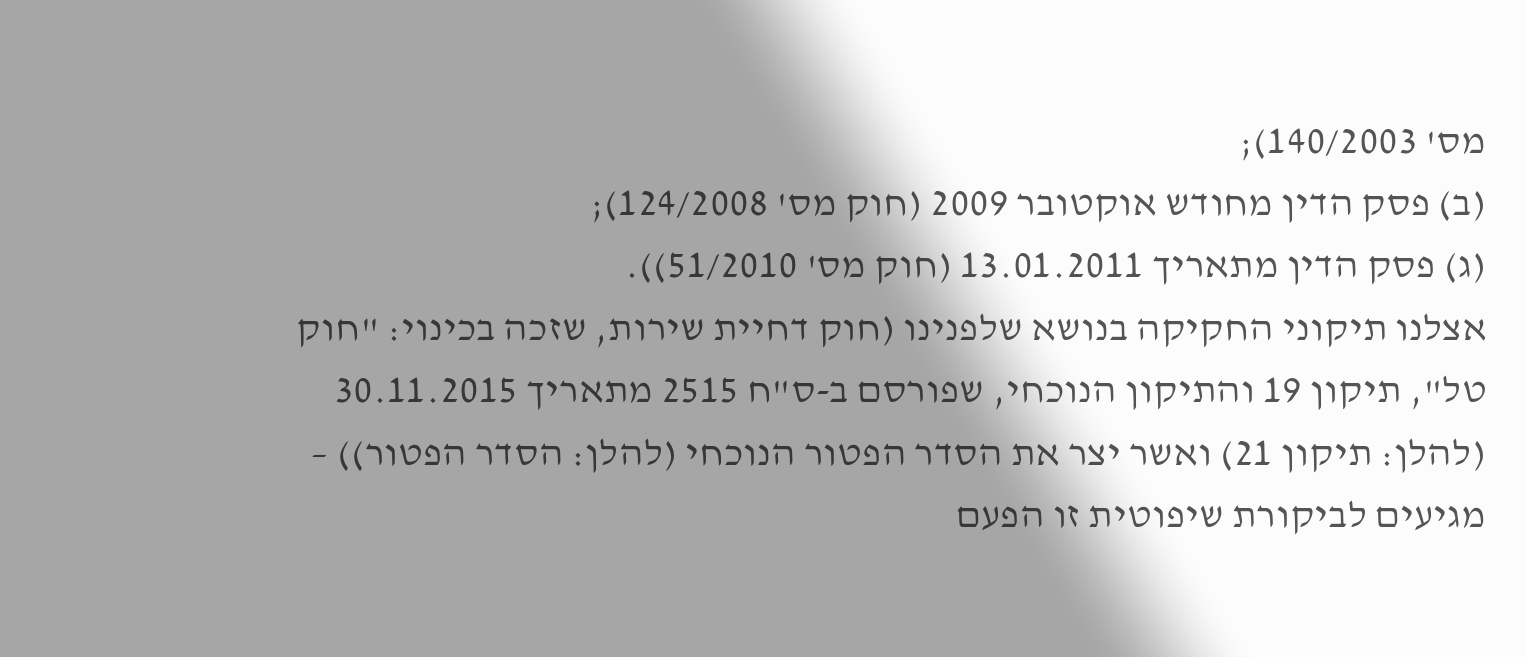מס' 140/2003);
(ב) פסק הדין מחודש אוקטובר 2009 (חוק מס' 124/2008);
(ג) פסק הדין מתאריך 13.01.2011 (חוק מס' 51/2010)).
אצלנו תיקוני החקיקה בנושא שלפנינו (חוק דחיית שירות, שזכה בכינוי: "חוק טל", תיקון 19 והתיקון הנוכחי, שפורסם ב-ס"ח 2515 מתאריך 30.11.2015 (להלן: תיקון 21) ואשר יצר את הסדר הפטור הנוכחי (להלן: הסדר הפטור)) – מגיעים לביקורת שיפוטית זו הפעם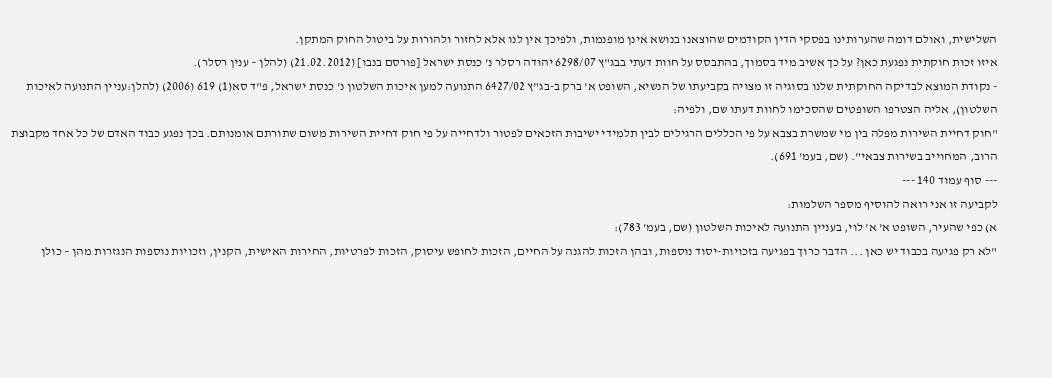השלישית, ואולם דומה שהערותינו בפסקי הדין הקודמים שהוצאנו בנושא אינן מופנמות, ולפיכך אין לנו אלא לחזור ולהורות על ביטול החוק המתקן.
איזו זכות חוקתית נפגעת כאן? על כך אשיב מיד בסמוך, בהתבסס על חוות דעתי בבג"ץ 6298/07 יהודה רסלר נ' כנסת ישראל [פורסם בנבו] (21.02.2012) (להלן – ענין רסלר).
- נקודת המוצא לבדיקה החוקתית שלנו בסוגיה זו מצויה בקביעתו של הנשיא, השופט א' ברק ב-בג"ץ 6427/02 התנועה למען איכות השלטון נ' כנסת ישראל, פ"ד סא(1) 619 (2006) (להלן:עניין התנועה לאיכות השלטון), אליה הצטרפו השופטים שהסכימו לחוות דעתו שם, ולפיה:
"חוק דחיית השירות מפלה בין מי שמשרת בצבא על פי הכללים הרגילים לבין תלמידי ישיבות הזכאים לפטור ולדחייה על פי חוק דחיית השירות משום שתורתם אומנותם. בכך נפגע כבוד האדם של כל אחד מקבוצת הרוב, המחוייב בשירות צבאי". (שם, בעמ' 691).
--- סוף עמוד 140 ---
לקביעה זו אני רואה להוסיף מספר השלמות:
א) כפי שהעיר, השופט א' א' לוי, בעניין התנועה לאיכות השלטון (שם, בעמ' 783):
"לא רק פגיעה בכבוד יש כאן ... הדבר כרוך בפגיעה בזכויות-יסוד נוספות, ובהן הזכות להגנה על החיים, הזכות לחופש עיסוק, הזכות לפרטיות, החירות האישית, הקנין, וזכויות נוספות הנגזרות מהן – כולן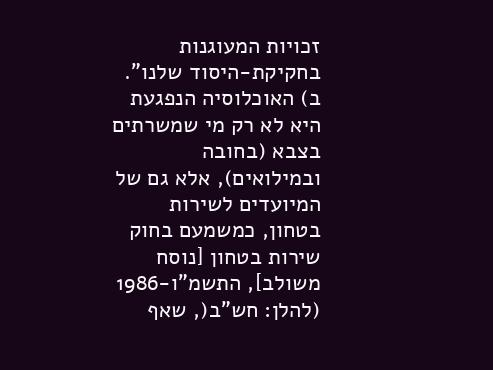זכויות המעוגנות בחקיקת-היסוד שלנו".
ב) האוכלוסיה הנפגעת היא לא רק מי שמשרתים בצבא (בחובה ובמילואים), אלא גם של המיועדים לשירות בטחון, כמשמעם בחוק שירות בטחון [נוסח משולב], התשמ"ו-1986 (להלן: חש"ב(, שאף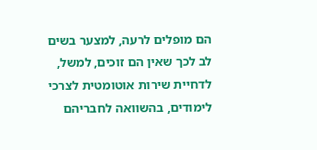הם מופלים לרעה, למצער בשים לב לכך שאין הם זוכים, למשל, לדחיית שירות אוטומטית לצרכי לימודים, בהשוואה לחבריהם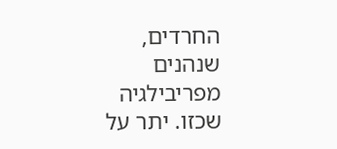החרדים, שנהנים מפריבילגיה שכזו. יתר על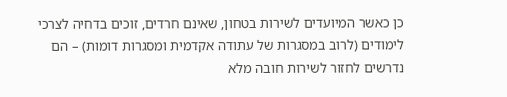כן כאשר המיועדים לשירות בטחון, שאינם חרדים, זוכים בדחיה לצרכי לימודים (לרוב במסגרות של עתודה אקדמית ומסגרות דומות) – הם נדרשים לחזור לשירות חובה מלא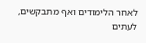לאחר הלימודים ואף מתבקשים, לעתים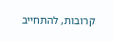קרובות, להתחייב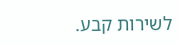לשירות קבע.